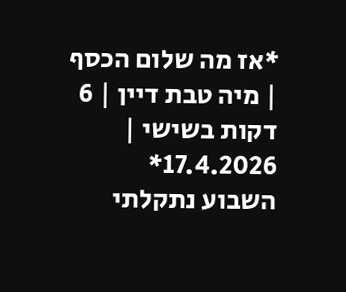*אז מה שלום הכסף | מיה טבת דיין | 6 דקות בשישי | 17.4.2026*
השבוע נתקלתי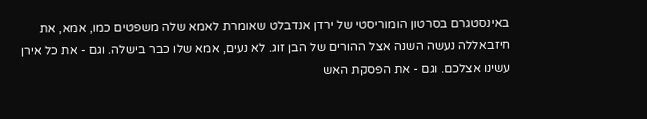באינסטגרם בסרטון הומוריסטי של ירדן אנדבלט שאומרת לאמא שלה משפטים כמו, אמא, את חיזבאללה נעשה השנה אצל ההורים של הבן זוג. לא נעים, אמא שלו כבר בישלה. וגם - את כל אירן עשינו אצלכם. וגם - את הפסקת האש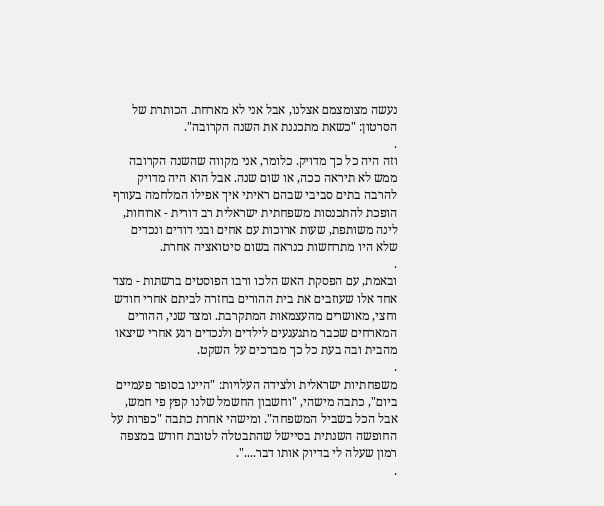נעשה מצומצמם אצלנו, אבל אני לא מארחת. הכותרת של הסרטון: "כשאת מתכננת את השנה הקרובה".
.
וזה היה כל כך מדויק. כלומר, אני מקווה שהשנה הקרובה ממש לא תיראה ככה, או שום שנה. אבל הוא היה מדויק להרבה בתים סביבי שבהם ראיתי איך אפילו המלחמה בעורף הופכת להתכנסות משפחתית ישראלית רב דורית - ארוחות, לינה משותפת, שעות ארוכות עם אחים ובני דודים ונכדים שלא היו מתרחשות כנראה בשום סיטואציה אחרת.
.
ובאמת, עם הפסקת האש הלכו ורבו הפוסטים ברשתות - מצד אחד אלו שעוזבים את בית ההורים בחזרה לביתם אחרי חודש וחצי, מאושרים מהעצמאות המתקרבת. ומצד שני, ההורים המארחים שכבר מתגעגעים לילדים ולנכדים רגע אחרי שיצאו מהבית ובה בעת כל כך מברכים על השקט.
.
משפחתיות ישראלית ולצידה העלויות: "היינו בסופר פעמיים ביום", כתבה מישהי, "וחשבון החשמל שלנו קפץ פי חמש, אבל הכל בשביל המשפחה". ומישהי אחרת כתבה "כפרות על החופשה השנתית בסיישל שהתבטלה לטובת חודש במצפה רמון שעלה לי בדיוק אותו דבר....".
.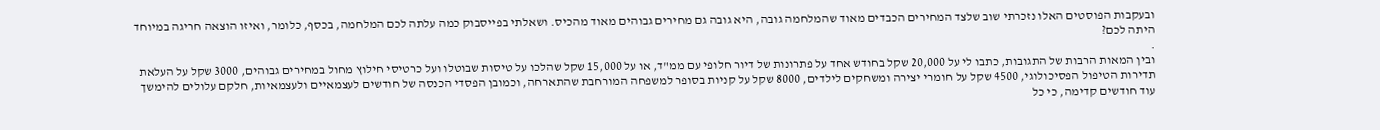ובעקבות הפוסטים האלו נזכרתי שוב שלצד המחירים הכבדים מאוד שהמלחמה גובה, היא גובה גם מחירים גבוהים מאוד מהכיס. ושאלתי בפייסבוק כמה עלתה לכם המלחמה, בכסף, כלומר, ואיזו הוצאה חריגה במיוחד היתה לכם?
.
ובין המאות הרבות של התגובות, כתבו לי על 20,000 שקל בחודש אחד על פתרונות של דיור חלופי עם ממ"ד, או על 15,000 שקל שהלכו על טיסות שבוטלו ועל כרטיסי חילוץ מחול במחירים גבוהים, 3000 שקל על העלאת תדירות הטיפול הפסיכולוגי, 4500 שקל על חומרי יצירה ומשחקים לילדים, 8000 שקל על קניות בסופר למשפחה המורחבת שהתארחה, וכמובן הפסדי הכנסה של חודשים לעצמאיים ולעצמאיות, חלקם עלולים להימשך עוד חודשים קדימה, כי כל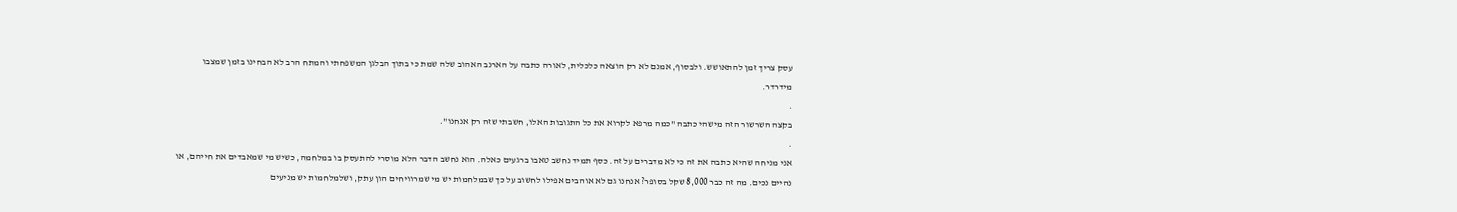עסק צריך זמן להתאושש. ולבסוף, אמנם לא רק הוצאה כלכלית, לאורה כתבה על הארנב האהוב שלה שמת כי בתוך הבלגן המשפחתי והמתח הרב לא הבחינו בזמן שמצבו מידרדר.
.
בקצה השרשור הזה מישהי כתבה "כמה מרפא לקרוא את כל התגובות האלו, חשבתי שזה רק אנחנו".
.
אני מניחה שהיא כתבה את זה כי לא מדברים על זה. כסף תמיד נחשב טאבו ברגעים כאלה. הוא נחשב הדבר הלא מוסרי להתעסק בו במלחמה, כשיש מי שמאבדים את חייהם, או נהיים נכים. מה זה כבר 8,000 שקל בסופר? אנחנו גם לא אוהבים אפילו לחשוב על כך שבמלחמות יש מי שמרוויחים הון עתק, ושלמלחמות יש מניעים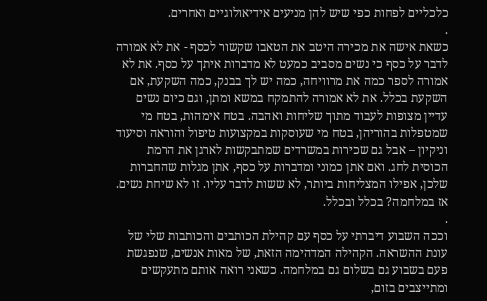כלכליים לפחות כפי שיש להן מניעים אידיאולוגיים ואחרים.
.
כשאת אישה את מכירה היטב את הטאבו שקשור לכסף - את לא אמורה לדבר על כסף כי נשים מסביב כמעט לא מדברות איתך על כסף. את לא אמורה לספר כמה את מרוויחה, כמה יש לך בבנק, כמה השקעת, אם השקעת בכלל. את לא אמורה להתמקח במשא ומתן, וגם כיום נשים עדיין מצופות לעבוד מתוך שליחות ואהבה. בטח אימהות, בטח מי שמטפלות בהוריהן, בטח מי שעוסקות במקצועות טיפול והוראה וסיעוד וניקיון – אבל גם שכירות במשרדים שמתבקשות לארגן את הרמת הכוסית לחג. ואם אתן כמוני ומדברות על כסף, אתן מגלות שהחברות שלכן, אפילו המצליחות ביותר, לא ששות לדבר עליו. זו לא שיחת נשים. אז במלחמה? בכלל ובכלל.
.
וככה השבוע דיברתי על כסף עם קהילת הכותבים והכותבות שלי של עונת ההשראה. הקהילה המדהימה הזאת, של מאות אנשים, שנפגשת פעם בשבוע גם בשלום גם במלחמה. כשאני רואה אותם מתעקשים ומתייצבים בזום,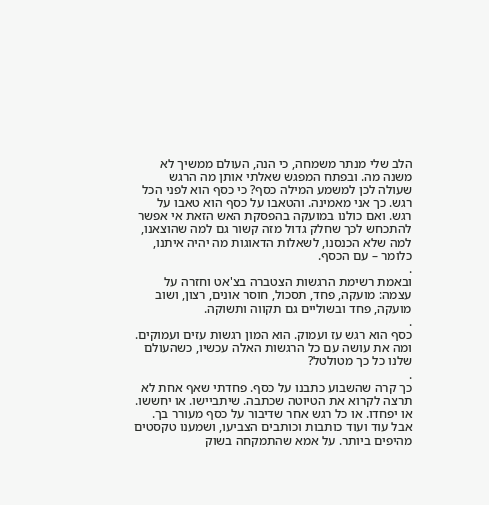הלב שלי מנתר משמחה, כי הנה, העולם ממשיך לא משנה מה. ובפתח המפגש שאלתי אותן מה הרגש שעולה לכן למשמע המילה כסף? כי כסף הוא לפני הכל רגש. כך אני מאמינה. והטאבו על כסף הוא טאבו על רגש. ואם כולנו במועקה בהפסקת האש הזאת אי אפשר להתכחש לכך שחלק גדול מזה קשור גם למה שהוצאנו, למה שלא הכנסנו, לשאלות הדאוגות מה יהיה איתנו, כלומר – עם הכסף.
.
ובאמת רשימת הרגשות הצטברה בצ'אט וחזרה על עצמה: מועקה, פחד, תסכול, חוסר אונים, רצון, ושוב מועקה, פחד ובשוליים גם תקווה ותשוקה.
.
כסף הוא רגש עז ועמוק. הוא המון רגשות עזים ועמוקים. ומה את עושה עם כל הרגשות האלה עכשיו, כשהעולם שלנו כל כך מטולטל?
.
כך קרה שהשבוע כתבנו על כסף. פחדתי שאף אחת לא תרצה לקרוא את הטיוטה שכתבה. שיתביישו. או יחששו. או יפחדו. או כל רגש אחר שדיבור על כסף מעורר בך. אבל עוד ועוד כותבות וכותבים הצביעו, ושמענו טקסטים מהיפים ביותר. על אמא שהתמקחה בשוק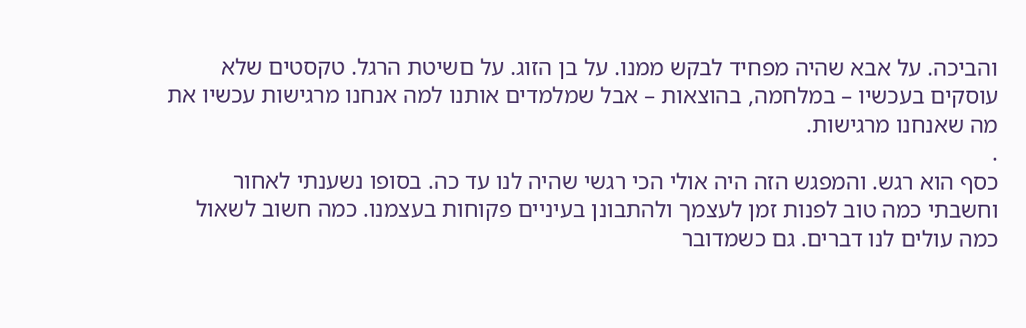והביכה. על אבא שהיה מפחיד לבקש ממנו. על בן הזוג. על םשיטת הרגל. טקסטים שלא עוסקים בעכשיו – במלחמה, בהוצאות – אבל שמלמדים אותנו למה אנחנו מרגישות עכשיו את מה שאנחנו מרגישות.
.
כסף הוא רגש. והמפגש הזה היה אולי הכי רגשי שהיה לנו עד כה. בסופו נשענתי לאחור וחשבתי כמה טוב לפנות זמן לעצמך ולהתבונן בעיניים פקוחות בעצמנו. כמה חשוב לשאול כמה עולים לנו דברים. גם כשמדובר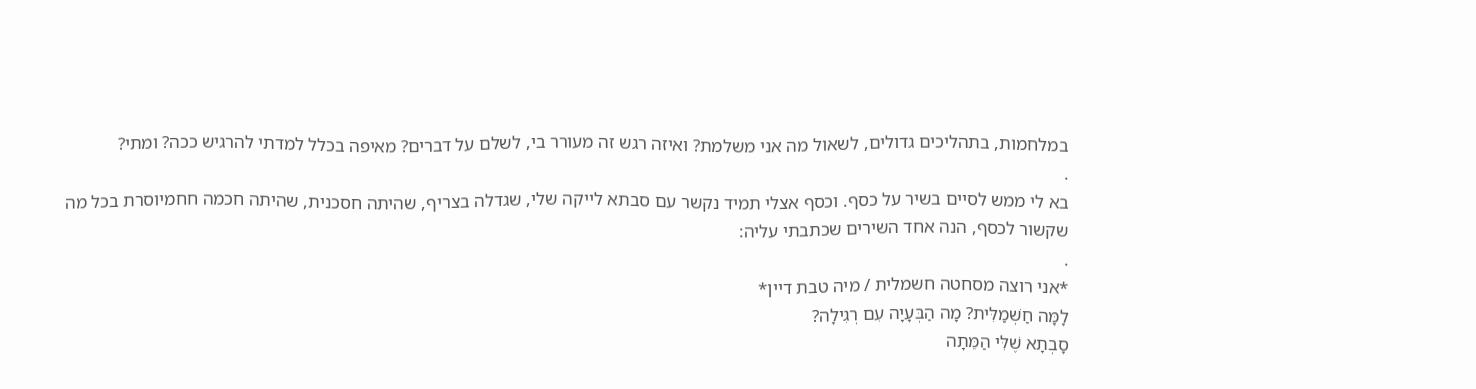במלחמות, בתהליכים גדולים, לשאול מה אני משלמת? ואיזה רגש זה מעורר בי, לשלם על דברים? מאיפה בכלל למדתי להרגיש ככה? ומתי?
.
בא לי ממש לסיים בשיר על כסף. וכסף אצלי תמיד נקשר עם סבתא לייקה שלי, שגדלה בצריף, שהיתה חסכנית, שהיתה חכמה חחמיוסרת בכל מה שקשור לכסף, הנה אחד השירים שכתבתי עליה:
.
*אני רוצה מסחטה חשמלית / מיה טבת דיין*
לָמָּה חַשְׁמַלִּית? מָה הַבְּעָיָה עִם רְגִילָה?
סָבְתָא שֶׁלִּי הַמֵּתָה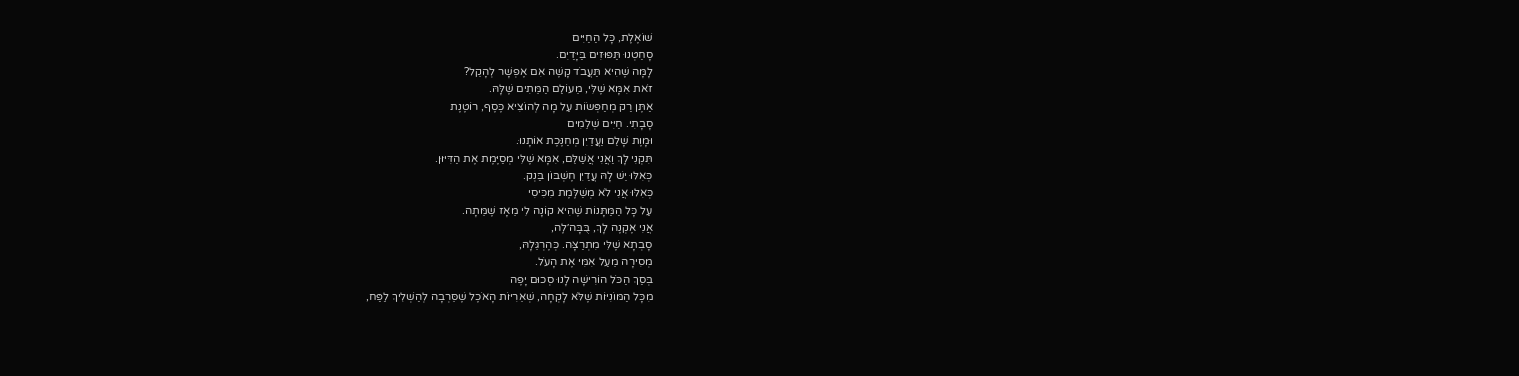שׁוֹאֶלֶת, כָּל הַחַיִּים
סָחַטְנוּ תַּפּוּזִים בַּיָּדַיִם.
לָמָּה שֶׁהִיא תַּעֲבֹד קָשֶׁה אִם אֶפְשָׁר לְהָקֵל?
זֹאת אִמָּא שֶׁלִּי, מֵעוֹלַם הַמֵּתִים שֶׁלָּהּ.
אַתֶּן רַק מְחַפְּשׂוֹת עַל מָה לְהוֹצִיא כֶּסֶף, רוֹטֶנֶת
סָבָתִי. חַיִּים שְׁלֵמִים
וּמָוֶת שָׁלֵם וַעֲדַיִן מְחַנֶּכֶת אוֹתָנוּ.
תִּקְנִי לָךְ וַאֲנִי אֲשַׁלֵּם, אִמָּא שֶׁלִּי מְסַיֶּמֶת אֶת הַדִּיּוּן.
כְּאִלּוּ יֵשׁ לָהּ עֲדַיִן חֶשְׁבּוֹן בַּנְק.
כְּאִלּוּ אֲנִי לֹא מְשַׁלֶּמֶת מִכִּיסִי
עַל כָּל הַמַּתָּנוֹת שֶׁהִיא קוֹנָה לִי מֵאָז שֶׁמֵּתָה.
אֲנִי אֶקְנֶה לָךְ, בֻּבָּה׳לֶה,
סָבְתָא שֶׁלִּי מִתְרַצָּה. כְּהֶרְגֵּלָהּ,
מְסִירָה מֵעַל אִמִּי אֶת הָעֹל.
בְּסַךְ הַכֹּל הוֹרִישָׁה לָנוּ סְכוּם יָפֶה
מִכָּל הַמּוֹנִיּוֹת שֶׁלֹּא לָקְחָה, שְׁאֵרִיּוֹת הָאֹכֶל שֶׁסֵּרְבָה לְהַשְׁלִיךְ לַפַּח,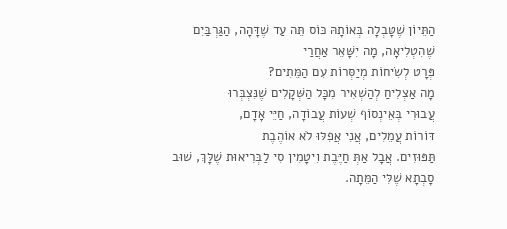הַתֵּיוֹן שֶׁטָּבְלָה בְּאוֹתָהּ כּוֹס תֵּה עַד שֶׁדָּהָה, הַגַּרְבַּיִם
שֶׁהִטְלִיאָה, מָה יִשָּׁאֵר אַחֲרַי
פְּרָט לְשִׂיחוֹת מְיַסְּרוֹת עִם הַמֵּתִים?
מָה אַצְלִיחַ לְהַשְׁאִיר מִכָּל הַשְּׁקָלִים שֶׁנִּצְבְּרוּ
עֲבוּרִי בְּאֵינְסוֹף שְׁעוֹת עֲבוֹדָה, חַיֵּי אָדָם,
דּוֹרוֹת עֲמֵלִים, אֲנִי אֲפִלּוּ לֹא אוֹהֶבֶת
תַּפּוּזִים. אֲבָל אַתְּ חַיֶּבֶת וִיטָמִין סִי לַבְּרִיאוּת שֶׁלָּךְ, שׁוּב
סָבְתָא שֶׁלִּי הַמֵּתָה.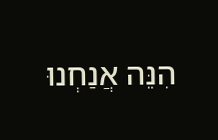הִנֵּה אֲנַחְנוּ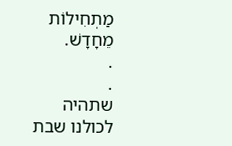מַתְחִילוֹת מֵחָדָשׁ.
.
.
שתהיה לכולנו שבת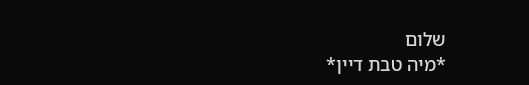שלום
*מיה טבת דיין*